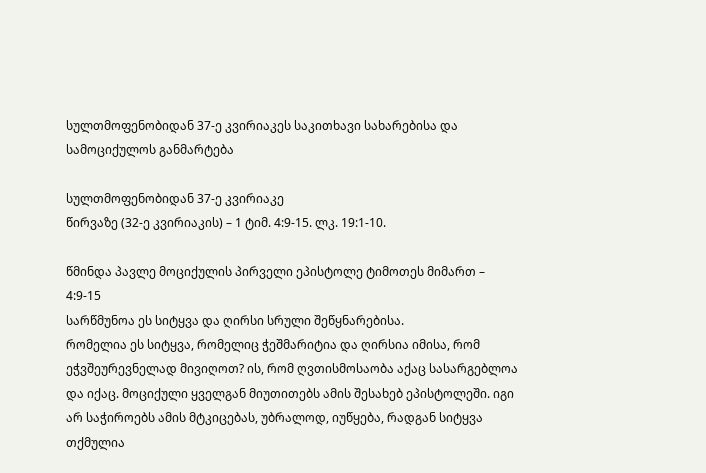სულთმოფენობიდან 37-ე კვირიაკეს საკითხავი სახარებისა და სამოციქულოს განმარტება

სულთმოფენობიდან 37-ე კვირიაკე
წირვაზე (32-ე კვირიაკის) – 1 ტიმ. 4:9-15. ლკ. 19:1-10.

წმინდა პავლე მოციქულის პირველი ეპისტოლე ტიმოთეს მიმართ – 4:9-15
სარწმუნოა ეს სიტყვა და ღირსი სრული შეწყნარებისა.
რომელია ეს სიტყვა, რომელიც ჭეშმარიტია და ღირსია იმისა, რომ ეჭვშეურევნელად მივიღოთ? ის, რომ ღვთისმოსაობა აქაც სასარგებლოა და იქაც. მოციქული ყველგან მიუთითებს ამის შესახებ ეპისტოლეში. იგი არ საჭიროებს ამის მტკიცებას, უბრალოდ, იუწყება, რადგან სიტყვა თქმულია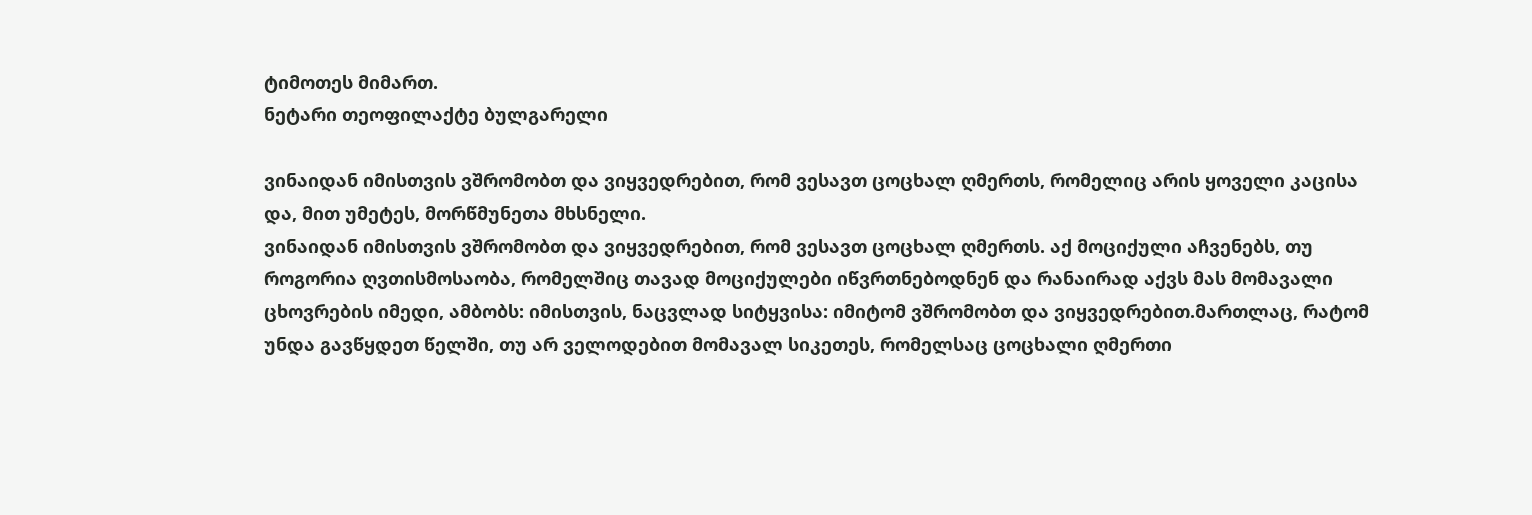ტიმოთეს მიმართ.
ნეტარი თეოფილაქტე ბულგარელი

ვინაიდან იმისთვის ვშრომობთ და ვიყვედრებით, რომ ვესავთ ცოცხალ ღმერთს, რომელიც არის ყოველი კაცისა და, მით უმეტეს, მორწმუნეთა მხსნელი.
ვინაიდან იმისთვის ვშრომობთ და ვიყვედრებით, რომ ვესავთ ცოცხალ ღმერთს. აქ მოციქული აჩვენებს, თუ როგორია ღვთისმოსაობა, რომელშიც თავად მოციქულები იწვრთნებოდნენ და რანაირად აქვს მას მომავალი ცხოვრების იმედი, ამბობს: იმისთვის, ნაცვლად სიტყვისა: იმიტომ ვშრომობთ და ვიყვედრებით.მართლაც, რატომ უნდა გავწყდეთ წელში, თუ არ ველოდებით მომავალ სიკეთეს, რომელსაც ცოცხალი ღმერთი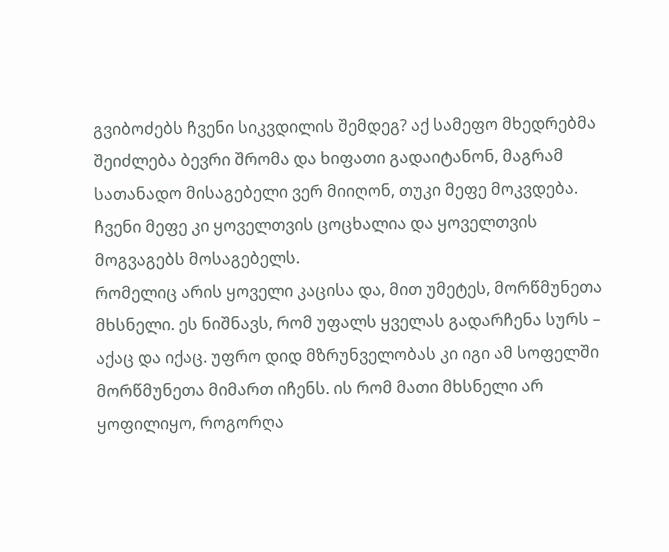გვიბოძებს ჩვენი სიკვდილის შემდეგ? აქ სამეფო მხედრებმა შეიძლება ბევრი შრომა და ხიფათი გადაიტანონ, მაგრამ სათანადო მისაგებელი ვერ მიიღონ, თუკი მეფე მოკვდება. ჩვენი მეფე კი ყოველთვის ცოცხალია და ყოველთვის მოგვაგებს მოსაგებელს.
რომელიც არის ყოველი კაცისა და, მით უმეტეს, მორწმუნეთა მხსნელი. ეს ნიშნავს, რომ უფალს ყველას გადარჩენა სურს – აქაც და იქაც. უფრო დიდ მზრუნველობას კი იგი ამ სოფელში მორწმუნეთა მიმართ იჩენს. ის რომ მათი მხსნელი არ ყოფილიყო, როგორღა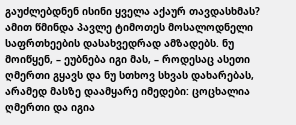გაუძლებდნენ ისინი ყველა აქაურ თავდასხმას? ამით წმინდა პავლე ტიმოთეს მოსალოდნელი საფრთხეების დასახვედრად ამზადებს. ნუ მოიწყენ, – ეუბნება იგი მას, – როდესაც ასეთი ღმერთი გყავს და ნუ სთხოვ სხვას დახარებას, არამედ მასზე დაამყარე იმედები: ცოცხალია ღმერთი და იგია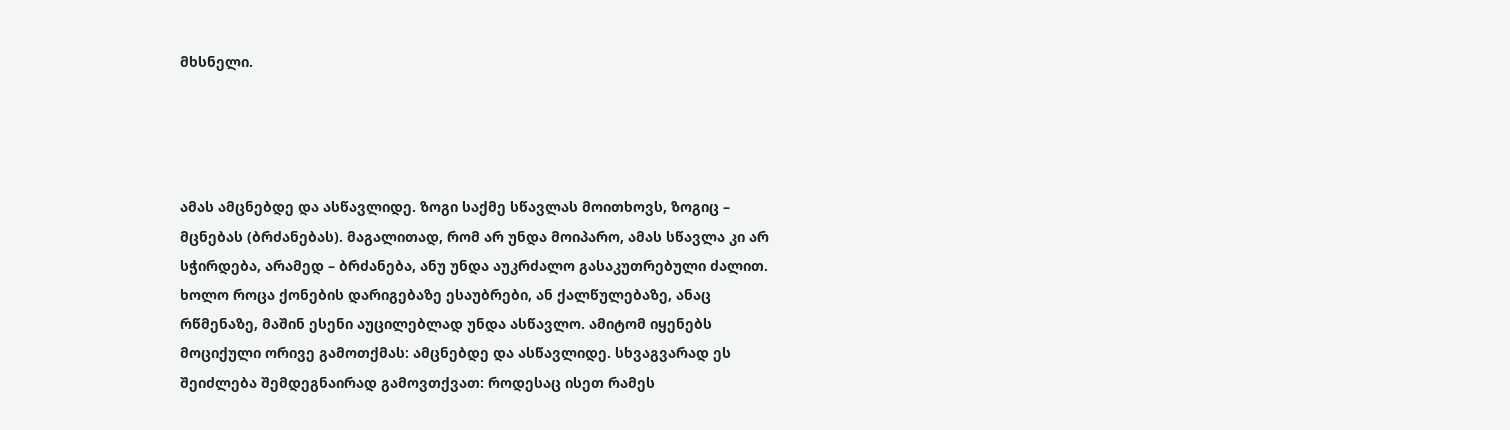მხსნელი.




ამას ამცნებდე და ასწავლიდე. ზოგი საქმე სწავლას მოითხოვს, ზოგიც – მცნებას (ბრძანებას). მაგალითად, რომ არ უნდა მოიპარო, ამას სწავლა კი არ სჭირდება, არამედ – ბრძანება, ანუ უნდა აუკრძალო გასაკუთრებული ძალით. ხოლო როცა ქონების დარიგებაზე ესაუბრები, ან ქალწულებაზე, ანაც რწმენაზე, მაშინ ესენი აუცილებლად უნდა ასწავლო. ამიტომ იყენებს მოციქული ორივე გამოთქმას: ამცნებდე და ასწავლიდე. სხვაგვარად ეს შეიძლება შემდეგნაირად გამოვთქვათ: როდესაც ისეთ რამეს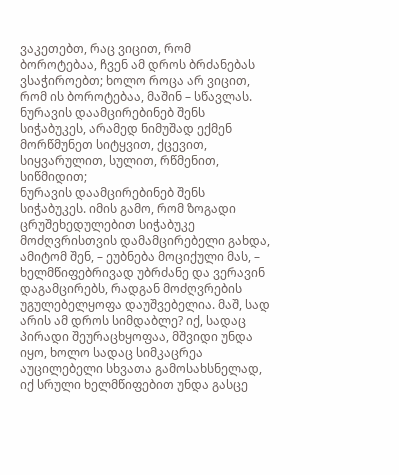ვაკეთებთ, რაც ვიცით, რომ ბოროტებაა, ჩვენ ამ დროს ბრძანებას ვსაჭიროებთ; ხოლო როცა არ ვიცით, რომ ის ბოროტებაა, მაშინ – სწავლას.
ნურავის დაამცირებინებ შენს სიჭაბუკეს, არამედ ნიმუშად ექმენ მორწმუნეთ სიტყვით, ქცევით, სიყვარულით, სულით, რწმენით, სიწმიდით;
ნურავის დაამცირებინებ შენს სიჭაბუკეს. იმის გამო, რომ ზოგადი ცრუშეხედულებით სიჭაბუკე მოძღვრისთვის დამამცირებელი გახდა, ამიტომ შენ, – ეუბნება მოციქული მას, – ხელმწიფებრივად უბრძანე და ვერავინ დაგამცირებს, რადგან მოძღვრების უგულებელყოფა დაუშვებელია. მაშ, სად არის ამ დროს სიმდაბლე? იქ, სადაც პირადი შეურაცხყოფაა, მშვიდი უნდა იყო, ხოლო სადაც სიმკაცრეა აუცილებელი სხვათა გამოსახსნელად, იქ სრული ხელმწიფებით უნდა გასცე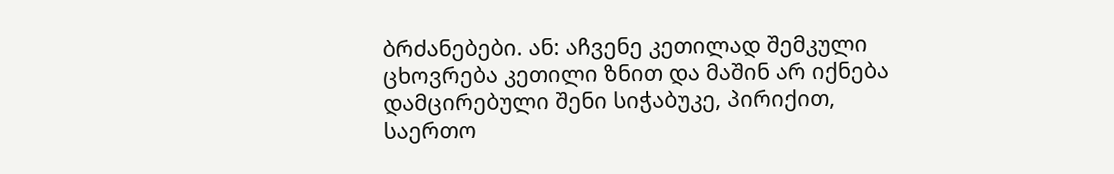ბრძანებები. ან: აჩვენე კეთილად შემკული ცხოვრება კეთილი ზნით და მაშინ არ იქნება დამცირებული შენი სიჭაბუკე, პირიქით, საერთო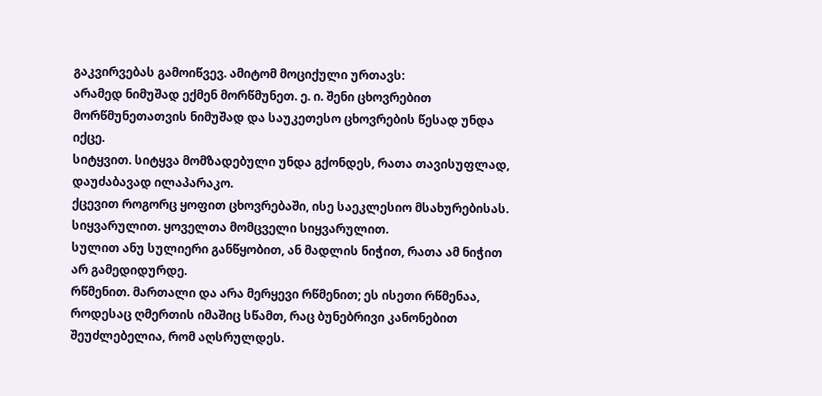გაკვირვებას გამოიწვევ. ამიტომ მოციქული ურთავს:
არამედ ნიმუშად ექმენ მორწმუნეთ. ე. ი. შენი ცხოვრებით მორწმუნეთათვის ნიმუშად და საუკეთესო ცხოვრების წესად უნდა იქცე.
სიტყვით. სიტყვა მომზადებული უნდა გქონდეს, რათა თავისუფლად, დაუძაბავად ილაპარაკო.
ქცევით როგორც ყოფით ცხოვრებაში, ისე საეკლესიო მსახურებისას.
სიყვარულით. ყოველთა მომცველი სიყვარულით.
სულით ანუ სულიერი განწყობით, ან მადლის ნიჭით, რათა ამ ნიჭით არ გამედიდურდე.
რწმენით. მართალი და არა მერყევი რწმენით; ეს ისეთი რწმენაა, როდესაც ღმერთის იმაშიც სწამთ, რაც ბუნებრივი კანონებით შეუძლებელია, რომ აღსრულდეს.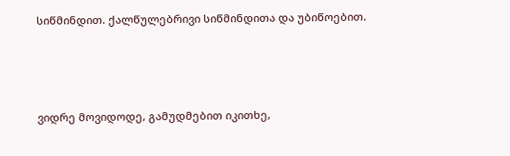სიწმინდით. ქალწულებრივი სიწმინდითა და უბიწოებით.




ვიდრე მოვიდოდე, გამუდმებით იკითხე,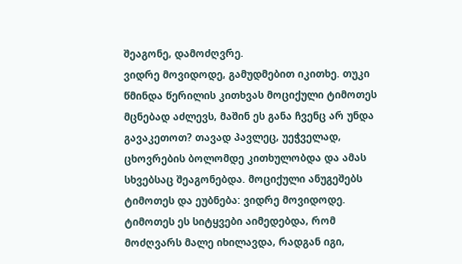შეაგონე, დამოძღვრე.
ვიდრე მოვიდოდე, გამუდმებით იკითხე. თუკი წმინდა წერილის კითხვას მოციქული ტიმოთეს მცნებად აძლევს, მაშინ ეს განა ჩვენც არ უნდა გავაკეთოთ? თავად პავლეც, უეჭველად, ცხოვრების ბოლომდე კითხულობდა და ამას სხვებსაც შეაგონებდა. მოციქული ანუგეშებს ტიმოთეს და ეუბნება: ვიდრე მოვიდოდე. ტიმოთეს ეს სიტყვები აიმედებდა, რომ მოძღვარს მალე იხილავდა, რადგან იგი,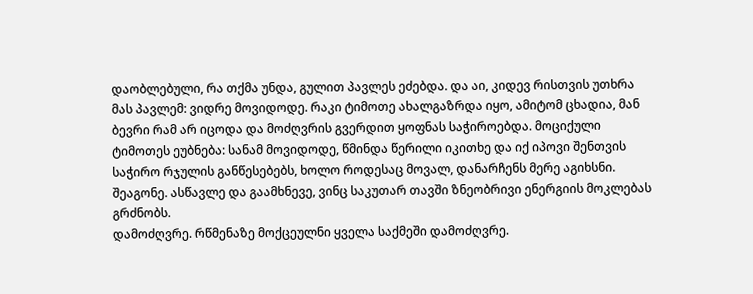დაობლებული, რა თქმა უნდა, გულით პავლეს ეძებდა. და აი, კიდევ რისთვის უთხრა მას პავლემ: ვიდრე მოვიდოდე. რაკი ტიმოთე ახალგაზრდა იყო, ამიტომ ცხადია, მან ბევრი რამ არ იცოდა და მოძღვრის გვერდით ყოფნას საჭიროებდა. მოციქული ტიმოთეს ეუბნება: სანამ მოვიდოდე, წმინდა წერილი იკითხე და იქ იპოვი შენთვის საჭირო რჯულის განწესებებს, ხოლო როდესაც მოვალ, დანარჩენს მერე აგიხსნი.
შეაგონე. ასწავლე და გაამხნევე, ვინც საკუთარ თავში ზნეობრივი ენერგიის მოკლებას გრძნობს.
დამოძღვრე. რწმენაზე მოქცეულნი ყველა საქმეში დამოძღვრე.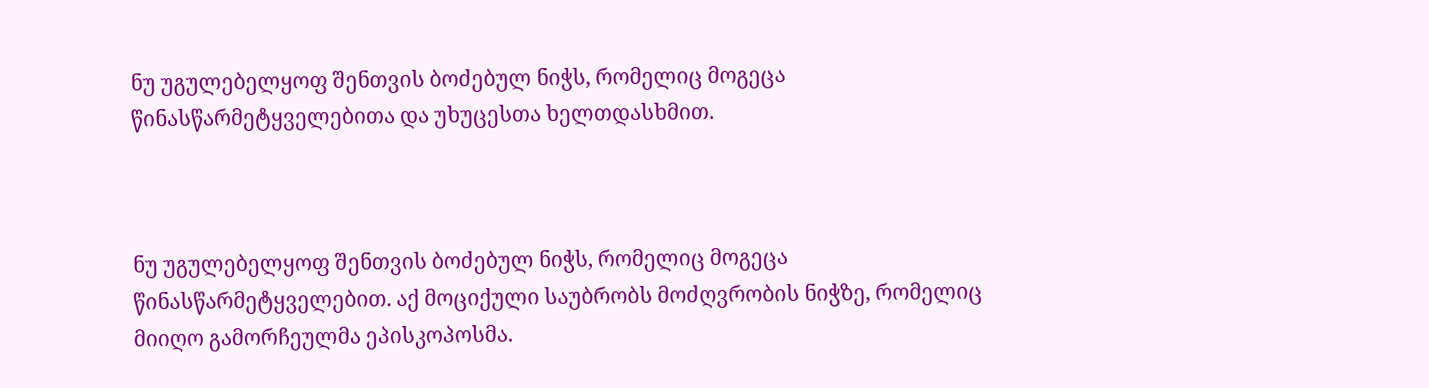ნუ უგულებელყოფ შენთვის ბოძებულ ნიჭს, რომელიც მოგეცა წინასწარმეტყველებითა და უხუცესთა ხელთდასხმით.



ნუ უგულებელყოფ შენთვის ბოძებულ ნიჭს, რომელიც მოგეცა წინასწარმეტყველებით. აქ მოციქული საუბრობს მოძღვრობის ნიჭზე, რომელიც მიიღო გამორჩეულმა ეპისკოპოსმა.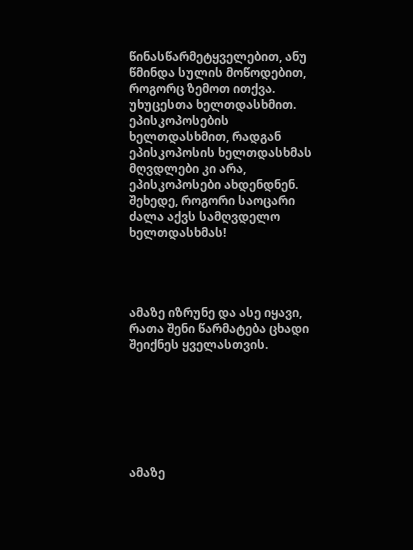წინასწარმეტყველებით, ანუ წმინდა სულის მოწოდებით, როგორც ზემოთ ითქვა.
უხუცესთა ხელთდასხმით. ეპისკოპოსების ხელთდასხმით, რადგან ეპისკოპოსის ხელთდასხმას მღვდლები კი არა, ეპისკოპოსები ახდენდნენ. შეხედე, როგორი საოცარი ძალა აქვს სამღვდელო ხელთდასხმას!




ამაზე იზრუნე და ასე იყავი, რათა შენი წარმატება ცხადი შეიქნეს ყველასთვის.







ამაზე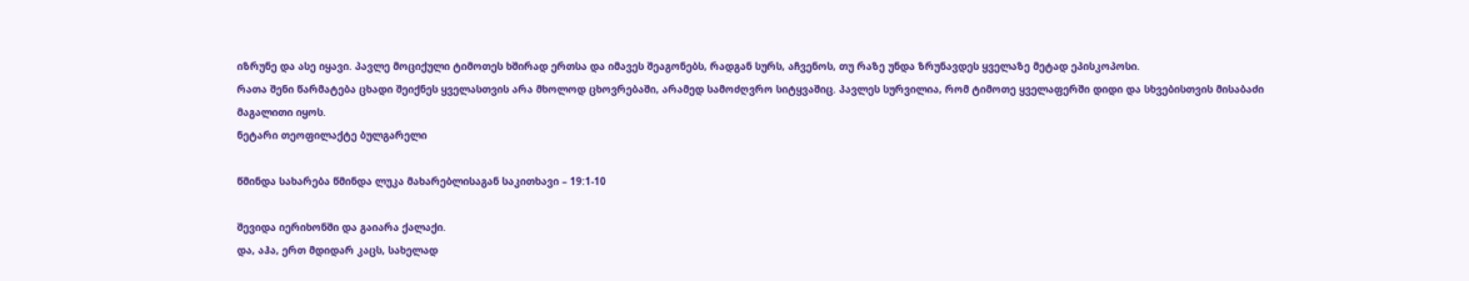იზრუნე და ასე იყავი. პავლე მოციქული ტიმოთეს ხშირად ერთსა და იმავეს შეაგონებს, რადგან სურს, აჩვენოს, თუ რაზე უნდა ზრუნავდეს ყველაზე მეტად ეპისკოპოსი.
რათა შენი წარმატება ცხადი შეიქნეს ყველასთვის არა მხოლოდ ცხოვრებაში, არამედ სამოძღვრო სიტყვაშიც. პავლეს სურვილია, რომ ტიმოთე ყველაფერში დიდი და სხვებისთვის მისაბაძი მაგალითი იყოს.
ნეტარი თეოფილაქტე ბულგარელი

წმინდა სახარება წმინდა ლუკა მახარებლისაგან საკითხავი – 19:1-10

შევიდა იერიხონში და გაიარა ქალაქი.
და, აჰა, ერთ მდიდარ კაცს, სახელად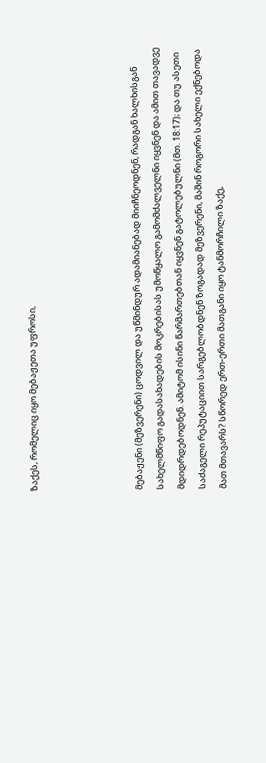ზაქეს, რომელიც იყო მებაჟეთა უფროსი,




მებაჟენი (მეზვერენი) ცოდვილ და უწმინდურ ადამიანებად მიიჩნეოდნენ, რადგან ხალხისგან სახელმწიფო გადასახადების მოკრებისას უმოწყალო გამომძალველნი იყვნენ და ამით თავადვე მდიდრდებოდნენ. ამიტომ ისინი წარმართებთან იყვნენ გატოლებულნი (მთ. 18:17); და თუ ასეთი საძაგელი რეპუტაციით სარგებლობდნენ ზოგადად მეზვერენი, მაშინ როგორი სახელი ექნებოდა მათ მთავარს? სწორედ ერთ-ერთი მათგანი იყო ტანმორჩილი ზაქე,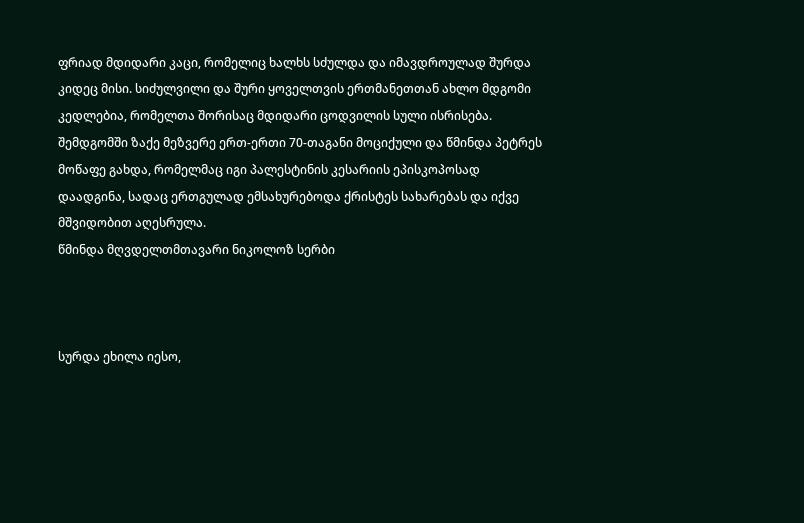ფრიად მდიდარი კაცი, რომელიც ხალხს სძულდა და იმავდროულად შურდა კიდეც მისი. სიძულვილი და შური ყოველთვის ერთმანეთთან ახლო მდგომი კედლებია, რომელთა შორისაც მდიდარი ცოდვილის სული ისრისება.
შემდგომში ზაქე მეზვერე ერთ-ერთი 70-თაგანი მოციქული და წმინდა პეტრეს მოწაფე გახდა, რომელმაც იგი პალესტინის კესარიის ეპისკოპოსად დაადგინა, სადაც ერთგულად ემსახურებოდა ქრისტეს სახარებას და იქვე მშვიდობით აღესრულა.
წმინდა მღვდელთმთავარი ნიკოლოზ სერბი



სურდა ეხილა იესო,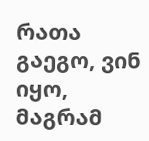რათა გაეგო, ვინ იყო, მაგრამ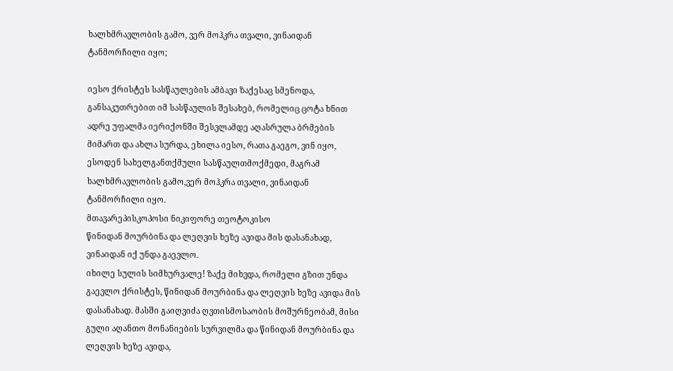ხალხმრავლობის გამო, ვერ მოჰკრა თვალი, ვინაიდან ტანმორჩილი იყო;

იესო ქრისტეს სასწაულების ამბავი ზაქესაც სმენოდა, განსაკუთრებით იმ სასწაულის შესახებ, რომელიც ცოტა ხნით ადრე უფალმა იერიქონში შესვლამდე აღასრულა ბრმების მიმართ და ახლა სურდა, ეხილა იესო, რათა გაეგო, ვინ იყო, ესოდენ სახელგანთქმული სასწაულთმოქმედი, მაგრამ ხალხმრავლობის გამო,ვერ მოჰკრა თვალი, ვინაიდან ტანმორჩილი იყო.
მთავარეპისკოპოსი ნიკიფორე თეოტოკისო
წინიდან მოურბინა და ლეღვის ხეზე ავიდა მის დასანახად, ვინაიდან იქ უნდა გაევლო.
იხილე სულის სიმხურვალე! ზაქე მიხვდა, რომელი გზით უნდა გაევლო ქრისტეს, წინიდან მოურბინა და ლეღვის ხეზე ავიდა მის დასანახად. მასში გაიღვიძა ღვთისმოსაობის მოშურნეობამ, მისი გული აღანთო მონანიების სურვილმა და წინიდან მოურბინა და ლეღვის ხეზე ავიდა,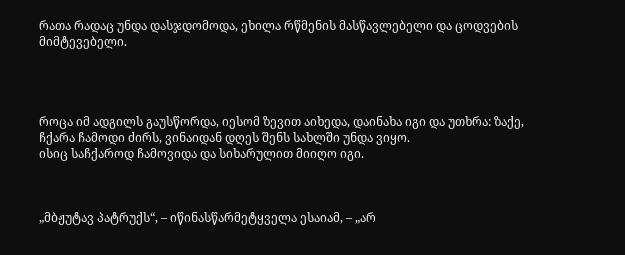რათა რადაც უნდა დასჯდომოდა, ეხილა რწმენის მასწავლებელი და ცოდვების მიმტევებელი.




როცა იმ ადგილს გაუსწორდა, იესომ ზევით აიხედა, დაინახა იგი და უთხრა: ზაქე, ჩქარა ჩამოდი ძირს, ვინაიდან დღეს შენს სახლში უნდა ვიყო.
ისიც საჩქაროდ ჩამოვიდა და სიხარულით მიიღო იგი.



„მბჟუტავ პატრუქს“, – იწინასწარმეტყველა ესაიამ, – „არ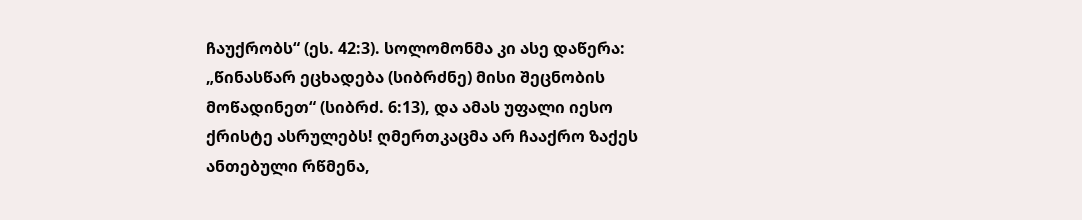ჩაუქრობს“ (ეს. 42:3). სოლომონმა კი ასე დაწერა: „წინასწარ ეცხადება (სიბრძნე) მისი შეცნობის მოწადინეთ“ (სიბრძ. 6:13), და ამას უფალი იესო ქრისტე ასრულებს! ღმერთკაცმა არ ჩააქრო ზაქეს ანთებული რწმენა,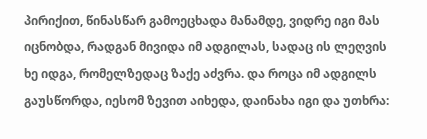პირიქით, წინასწარ გამოეცხადა მანამდე, ვიდრე იგი მას იცნობდა, რადგან მივიდა იმ ადგილას, სადაც ის ლეღვის ხე იდგა, რომელზედაც ზაქე აძვრა. და როცა იმ ადგილს გაუსწორდა, იესომ ზევით აიხედა, დაინახა იგი და უთხრა: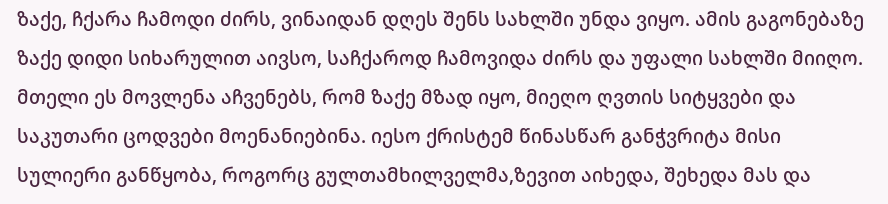ზაქე, ჩქარა ჩამოდი ძირს, ვინაიდან დღეს შენს სახლში უნდა ვიყო. ამის გაგონებაზე ზაქე დიდი სიხარულით აივსო, საჩქაროდ ჩამოვიდა ძირს და უფალი სახლში მიიღო. მთელი ეს მოვლენა აჩვენებს, რომ ზაქე მზად იყო, მიეღო ღვთის სიტყვები და საკუთარი ცოდვები მოენანიებინა. იესო ქრისტემ წინასწარ განჭვრიტა მისი სულიერი განწყობა, როგორც გულთამხილველმა,ზევით აიხედა, შეხედა მას და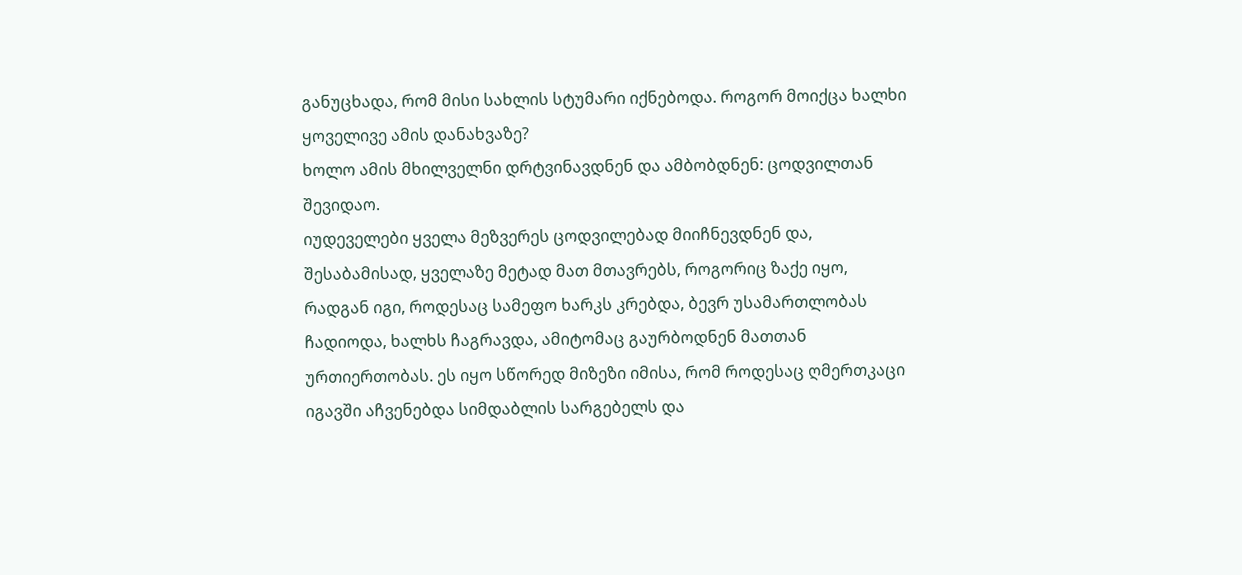განუცხადა, რომ მისი სახლის სტუმარი იქნებოდა. როგორ მოიქცა ხალხი ყოველივე ამის დანახვაზე?
ხოლო ამის მხილველნი დრტვინავდნენ და ამბობდნენ: ცოდვილთან შევიდაო.
იუდეველები ყველა მეზვერეს ცოდვილებად მიიჩნევდნენ და, შესაბამისად, ყველაზე მეტად მათ მთავრებს, როგორიც ზაქე იყო, რადგან იგი, როდესაც სამეფო ხარკს კრებდა, ბევრ უსამართლობას ჩადიოდა, ხალხს ჩაგრავდა, ამიტომაც გაურბოდნენ მათთან ურთიერთობას. ეს იყო სწორედ მიზეზი იმისა, რომ როდესაც ღმერთკაცი იგავში აჩვენებდა სიმდაბლის სარგებელს და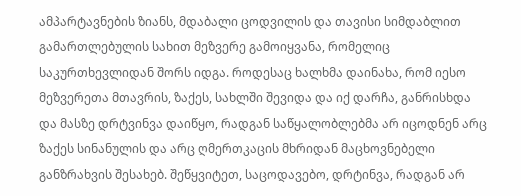ამპარტავნების ზიანს, მდაბალი ცოდვილის და თავისი სიმდაბლით გამართლებულის სახით მეზვერე გამოიყვანა, რომელიც საკურთხევლიდან შორს იდგა. როდესაც ხალხმა დაინახა, რომ იესო მეზვერეთა მთავრის, ზაქეს, სახლში შევიდა და იქ დარჩა, განრისხდა და მასზე დრტვინვა დაიწყო, რადგან საწყალობლებმა არ იცოდნენ არც ზაქეს სინანულის და არც ღმერთკაცის მხრიდან მაცხოვნებელი განზრახვის შესახებ. შეწყვიტეთ, საცოდავებო, დრტინვა, რადგან არ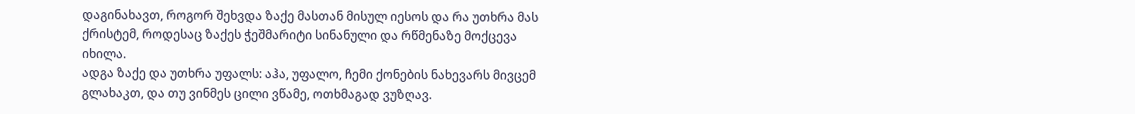დაგინახავთ, როგორ შეხვდა ზაქე მასთან მისულ იესოს და რა უთხრა მას ქრისტემ, როდესაც ზაქეს ჭეშმარიტი სინანული და რწმენაზე მოქცევა იხილა.
ადგა ზაქე და უთხრა უფალს: აჰა, უფალო, ჩემი ქონების ნახევარს მივცემ გლახაკთ, და თუ ვინმეს ცილი ვწამე, ოთხმაგად ვუზღავ.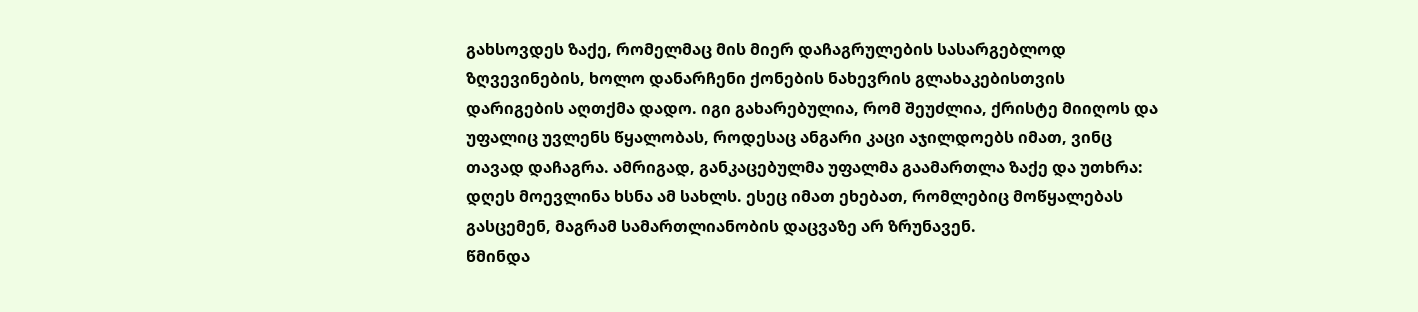გახსოვდეს ზაქე, რომელმაც მის მიერ დაჩაგრულების სასარგებლოდ ზღვევინების, ხოლო დანარჩენი ქონების ნახევრის გლახაკებისთვის დარიგების აღთქმა დადო. იგი გახარებულია, რომ შეუძლია, ქრისტე მიიღოს და უფალიც უვლენს წყალობას, როდესაც ანგარი კაცი აჯილდოებს იმათ, ვინც თავად დაჩაგრა. ამრიგად, განკაცებულმა უფალმა გაამართლა ზაქე და უთხრა: დღეს მოევლინა ხსნა ამ სახლს. ესეც იმათ ეხებათ, რომლებიც მოწყალებას გასცემენ, მაგრამ სამართლიანობის დაცვაზე არ ზრუნავენ.
წმინდა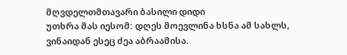მღვდელთმთავარი ბასილი დიდი
უთხრა მას იესომ: დღეს მოევლინა ხსნა ამ სახლს, ვინაიდან ესეც ძეა აბრაამისა.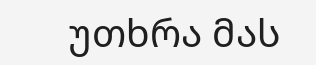უთხრა მას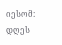იესომ: დღეს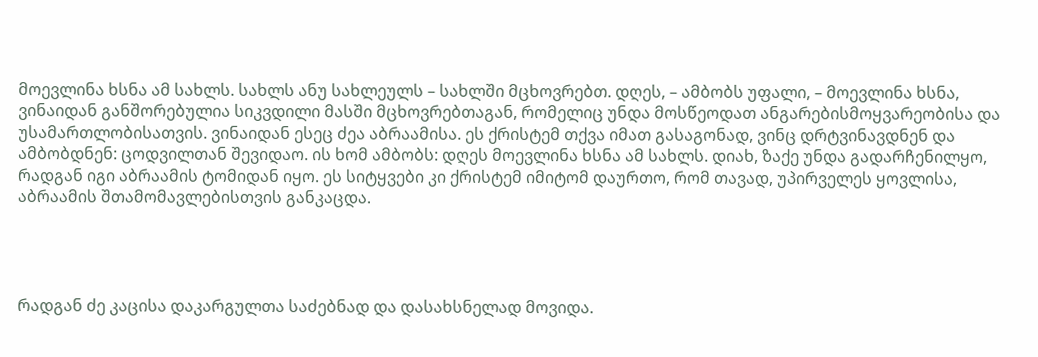მოევლინა ხსნა ამ სახლს. სახლს ანუ სახლეულს – სახლში მცხოვრებთ. დღეს, – ამბობს უფალი, – მოევლინა ხსნა, ვინაიდან განშორებულია სიკვდილი მასში მცხოვრებთაგან, რომელიც უნდა მოსწეოდათ ანგარებისმოყვარეობისა და უსამართლობისათვის. ვინაიდან ესეც ძეა აბრაამისა. ეს ქრისტემ თქვა იმათ გასაგონად, ვინც დრტვინავდნენ და ამბობდნენ: ცოდვილთან შევიდაო. ის ხომ ამბობს: დღეს მოევლინა ხსნა ამ სახლს. დიახ, ზაქე უნდა გადარჩენილყო, რადგან იგი აბრაამის ტომიდან იყო. ეს სიტყვები კი ქრისტემ იმიტომ დაურთო, რომ თავად, უპირველეს ყოვლისა, აბრაამის შთამომავლებისთვის განკაცდა.




რადგან ძე კაცისა დაკარგულთა საძებნად და დასახსნელად მოვიდა.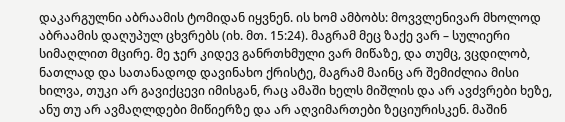დაკარგულნი აბრაამის ტომიდან იყვნენ. ის ხომ ამბობს: მოვვლენივარ მხოლოდ აბრაამის დაღუპულ ცხვრებს (იხ. მთ. 15:24). მაგრამ მეც ზაქე ვარ – სულიერი სიმაღლით მცირე. მე ჯერ კიდევ განრთხმული ვარ მიწაზე, და თუმც, ვცდილობ, ნათლად და სათანადოდ დავინახო ქრისტე, მაგრამ მაინც არ შემიძლია მისი ხილვა, თუკი არ გავიქცევი იმისგან, რაც ამაში ხელს მიშლის და არ ავძვრები ხეზე, ანუ თუ არ ავმაღლდები მიწიერზე და არ აღვიმართები ზეციურისკენ. მაშინ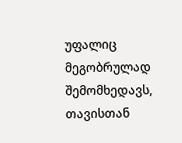უფალიც მეგობრულად შემომხედავს, თავისთან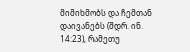მიმიხმობს და ჩემთან დაივანებს (შდრ. ინ. 14:23), რამეთუ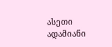ასეთი ადამიანი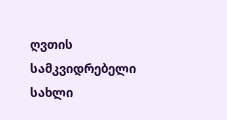ღვთის სამკვიდრებელი სახლი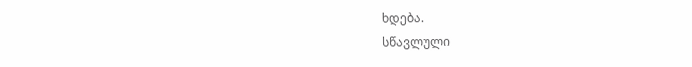ხდება.
სწავლული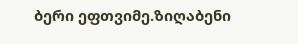ბერი ეფთვიმე.ზიღაბენი